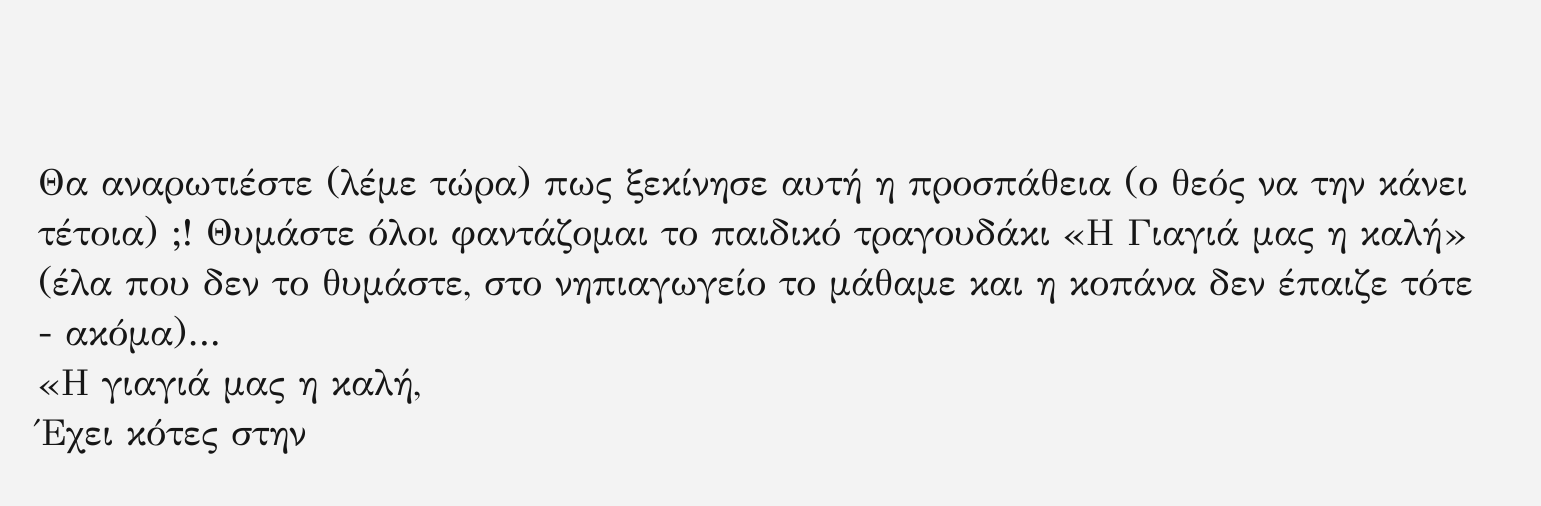Θα αναρωτιέστε (λέμε τώρα) πως ξεκίνησε αυτή η προσπάθεια (ο θεός να την κάνει τέτοια) ;! Θυμάστε όλοι φαντάζομαι το παιδικό τραγουδάκι «Η Γιαγιά μας η καλή» (έλα που δεν το θυμάστε, στο νηπιαγωγείο το μάθαμε και η κοπάνα δεν έπαιζε τότε - ακόμα)…
«Η γιαγιά μας η καλή,
Έχει κότες στην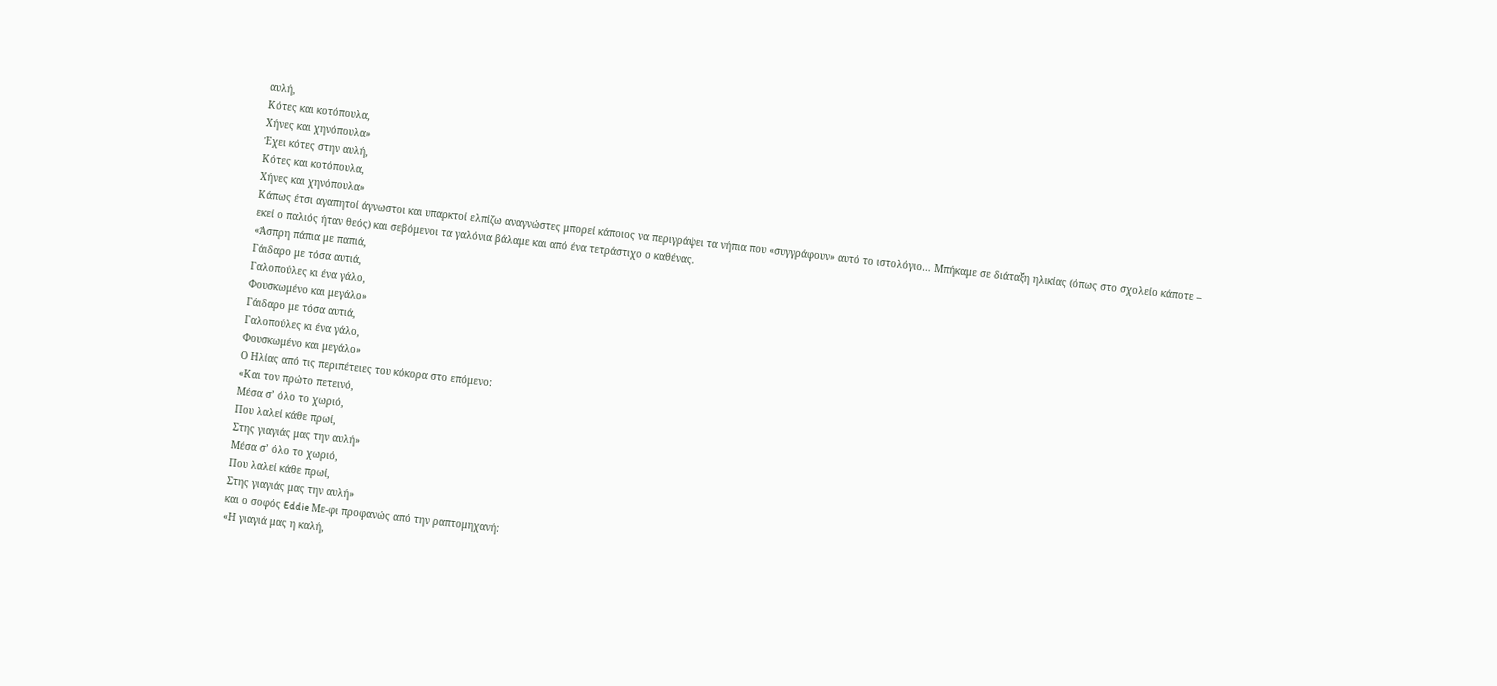αυλή,
Κότες και κοτόπουλα,
Χήνες και χηνόπουλα»
Έχει κότες στην αυλή,
Κότες και κοτόπουλα,
Χήνες και χηνόπουλα»
Κάπως έτσι αγαπητοί άγνωστοι και υπαρκτοί ελπίζω αναγνώστες μπορεί κάποιος να περιγράψει τα νήπια που «συγγράφουν» αυτό το ιστολόγιο… Μπήκαμε σε διάταξη ηλικίας (όπως στο σχολείο κάποτε – εκεί ο παλιός ήταν θεός) και σεβόμενοι τα γαλόνια βάλαμε και από ένα τετράστιχο ο καθένας.
«Άσπρη πάπια με παπιά,
Γάιδαρο με τόσα αυτιά,
Γαλοπούλες κι ένα γάλο,
Φουσκωμένο και μεγάλο»
Γάιδαρο με τόσα αυτιά,
Γαλοπούλες κι ένα γάλο,
Φουσκωμένο και μεγάλο»
Ο Ηλίας από τις περιπέτειες του κόκορα στο επόμενο:
«Και τον πρώτο πετεινό,
Μέσα σ’ όλο το χωριό,
Που λαλεί κάθε πρωί,
Στης γιαγιάς μας την αυλή»
Μέσα σ’ όλο το χωριό,
Που λαλεί κάθε πρωί,
Στης γιαγιάς μας την αυλή»
και ο σοφός Eddie Με-φι προφανώς από την ραπτομηχανή:
«Η γιαγιά μας η καλή,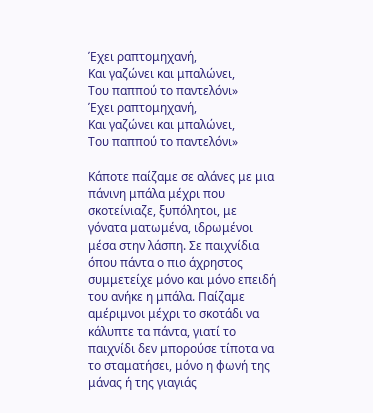Έχει ραπτομηχανή,
Και γαζώνει και μπαλώνει,
Του παππού το παντελόνι»
Έχει ραπτομηχανή,
Και γαζώνει και μπαλώνει,
Του παππού το παντελόνι»

Κάποτε παίζαμε σε αλάνες με μια πάνινη μπάλα μέχρι που σκοτείνιαζε, ξυπόλητοι, με γόνατα ματωμένα, ιδρωμένοι μέσα στην λάσπη. Σε παιχνίδια όπου πάντα ο πιο άχρηστος συμμετείχε μόνο και μόνο επειδή του ανήκε η μπάλα. Παίζαμε αμέριμνοι μέχρι το σκοτάδι να κάλυπτε τα πάντα, γιατί το παιχνίδι δεν μπορούσε τίποτα να το σταματήσει, μόνο η φωνή της μάνας ή της γιαγιάς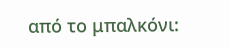από το μπαλκόνι: